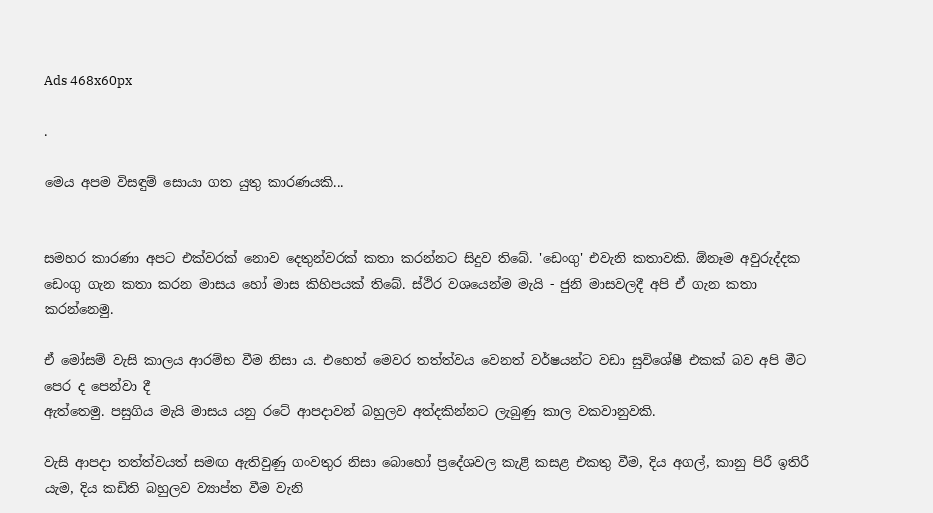Ads 468x60px

.

මෙය අපම විසඳුම් සොයා ගත යුතු කාරණයකි...


සමහර කාරණා අපට එක්‌වරක්‌ නොව දෙතුන්වරක්‌ කතා කරන්නට සිදුව තිබේ. 'ඩෙංගු' එවැනි කතාවකි. ඕනෑම අවුරුද්දක ඩෙංගු ගැන කතා කරන මාසය හෝ මාස කිහිපයක්‌ තිබේ. ස්‌ථිර වශයෙන්ම මැයි - ජුනි මාසවලදී අපි ඒ ගැන කතා කරන්නෙමු.

ඒ මෝසම් වැසි කාලය ආරම්භ වීම නිසා ය. එහෙත් මෙවර තත්ත්වය වෙනත් වර්ෂයන්ට වඩා සුවිශේෂී එකක්‌ බව අපි මීට පෙර ද පෙන්වා දී
ඇත්තෙමු. පසුගිය මැයි මාසය යනු රටේ ආපදාවන් බහුලව අත්දකින්නට ලැබුණු කාල වකවානුවකි.

වැසි ආපදා තත්ත්වයත් සමඟ ඇතිවුණු ගංවතුර නිසා බොහෝ ප්‍රදේශවල කැළි කසළ එකතු වීම, දිය අගල්, කානු පිරී ඉතිරී යැම, දිය කඩිති බහුලව ව්‍යාප්ත වීම වැනි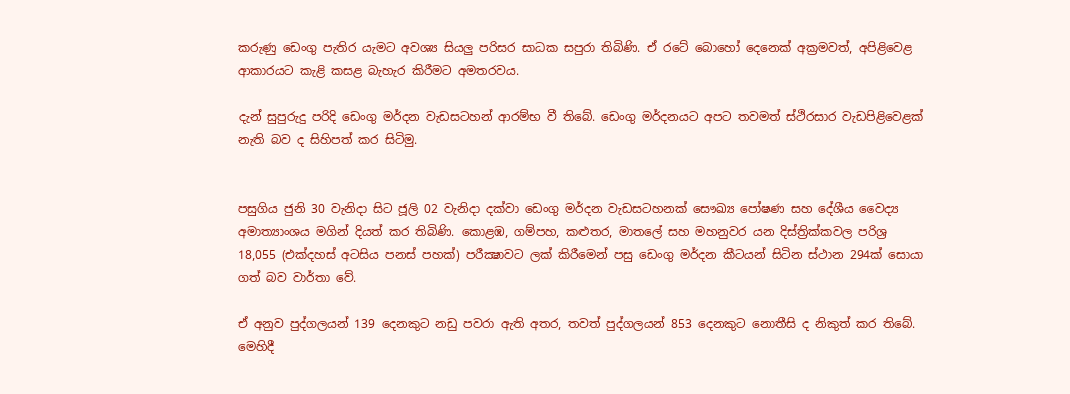කරුණු ඩෙංගු පැතිර යැමට අවශ්‍ය සියලු පරිසර සාධක සපුරා තිබිණි. ඒ රටේ බොහෝ දෙනෙක්‌ අක්‍රමවත්, අපිළිවෙළ ආකාරයට කැළි කසළ බැහැර කිරීමට අමතරවය.

දැන් සුපුරුදු පරිදි ඩෙංගු මර්දන වැඩසටහන් ආරම්භ වී තිබේ. ඩෙංගු මර්දනයට අපට තවමත් ස්‌ථිරසාර වැඩපිළිවෙළක්‌ නැති බව ද සිහිපත් කර සිටිමු.


පසුගිය ජුනි 30 වැනිදා සිට ජූලි 02 වැනිදා දක්‌වා ඩෙංගු මර්දන වැඩසටහනක්‌ සෞඛ්‍ය පෝෂණ සහ දේශීය වෛද්‍ය අමාත්‍යාංශය මගින් දියත් කර තිබිණි. කොළඹ, ගම්පහ, කළුතර, මාතලේ සහ මහනුවර යන දිස්‌ත්‍රික්‌කවල පරිශ්‍ර 18,055 (එක්‌දහස්‌ අටසිය පනස්‌ පහක්‌) පරීක්‍ෂාවට ලක්‌ කිරීමෙන් පසු ඩෙංගු මර්දන කීටයන් සිටින ස්‌ථාන 294ක්‌ සොයා ගත් බව වාර්තා වේ.

ඒ අනුව පුද්ගලයන් 139 දෙනකුට නඩු පවරා ඇති අතර, තවත් පුද්ගලයන් 853 දෙනකුට නොතීසි ද නිකුත් කර තිබේ. මෙහිදී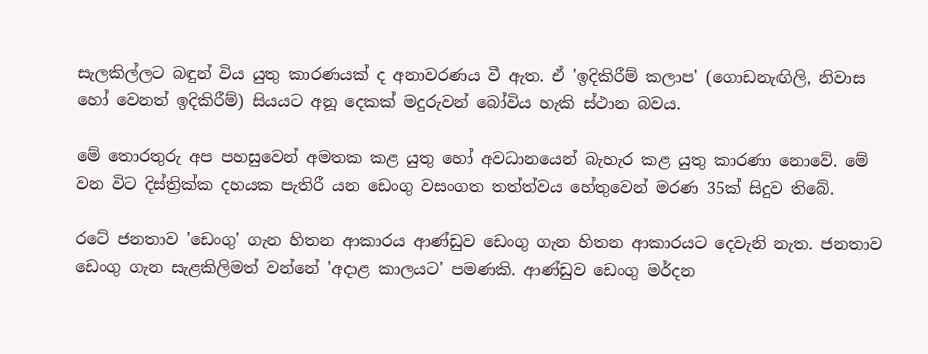සැලකිල්ලට බඳුන් විය යුතු කාරණයක්‌ ද අනාවරණය වී ඇත. ඒ 'ඉදිකිරීම් කලාප' (ගොඩනැඟිලි, නිවාස හෝ වෙනත් ඉදිකිරීම්) සියයට අනූ දෙකක්‌ මදුරුවන් බෝවිය හැකි ස්‌ථාන බවය.

මේ තොරතුරු අප පහසුවෙන් අමතක කළ යුතු හෝ අවධානයෙන් බැහැර කළ යුතු කාරණා නොවේ. මේ වන විට දිස්‌ත්‍රික්‌ක දහයක පැතිරී යන ඩෙංගු වසංගත තත්ත්වය හේතුවෙන් මරණ 35ක්‌ සිදුව තිබේ.

රටේ ජනතාව 'ඩෙංගු' ගැන හිතන ආකාරය ආණ්‌ඩුව ඩෙංගු ගැන හිතන ආකාරයට දෙවැනි නැත. ජනතාව ඩෙංගු ගැන සැළකිලිමත් වන්නේ 'අදාළ කාලයට' පමණකි. ආණ්‌ඩුව ඩෙංගු මර්දන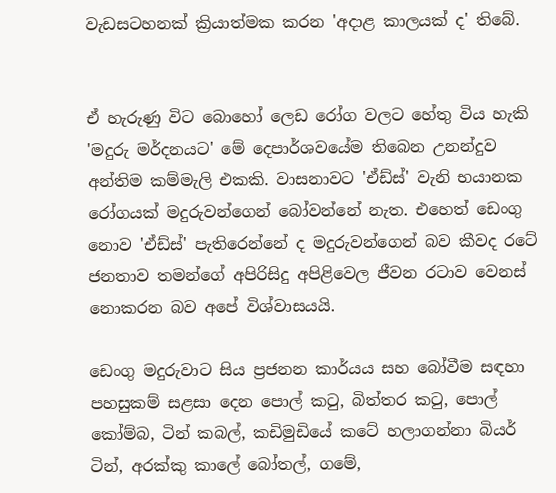වැඩසටහනක්‌ ක්‍රියාත්මක කරන 'අදාළ කාලයක්‌ ද' තිබේ.


ඒ හැරුණු විට බොහෝ ලෙඩ රෝග වලට හේතු විය හැකි 'මදුරු මර්දනයට' මේ දෙපාර්ශවයේම තිබෙන උනන්දුව අන්තිම කම්මැලි එකකි. වාසනාවට 'ඒඩ්ස්‌' වැනි භයානක රෝගයක්‌ මදුරුවන්ගෙන් බෝවන්නේ නැත. එහෙත් ඩෙංගු නොව 'ඒඩ්ස්‌' පැතිරෙන්නේ ද මදුරුවන්ගෙන් බව කීවද රටේ ජනතාව තමන්ගේ අපිරිසිදු අපිළිවෙල ජීවන රටාව වෙනස්‌ නොකරන බව අපේ විශ්වාසයයි.

ඩෙංගු මදුරුවාට සිය ප්‍රජනන කාර්යය සහ බෝවීම සඳහා පහසුකම් සළසා දෙන පොල් කටු, බිත්තර කටු, පොල් කෝම්බ, ටින් කබල්, කඩිමුඩියේ කටේ හලාගන්නා බියර් ටින්, අරක්‌කු කාලේ බෝතල්, ගමේ,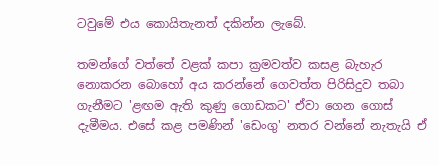ටවුමේ එය කොයිතැනත් දකින්න ලැබේ.

තමන්ගේ වත්තේ වළක්‌ කපා ක්‍රමවත්ව කසළ බැහැර නොකරන බොහෝ අය කරන්නේ ගෙවත්ත පිරිසිදුව තබා ගැනීමට 'ළඟම ඇති කුණු ගොඩකට' ඒවා ගෙන ගොස්‌ දැමීමය. එසේ කළ පමණින් 'ඩෙංගු' නතර වන්නේ නැතැයි ඒ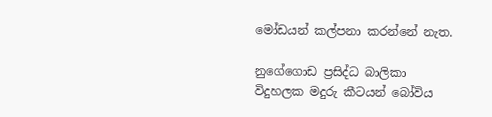මෝඩයන් කල්පනා කරන්නේ නැත.

නුගේගොඩ ප්‍රසිද්ධ බාලිකා විදුහලක මදුරු කීටයන් බෝවිය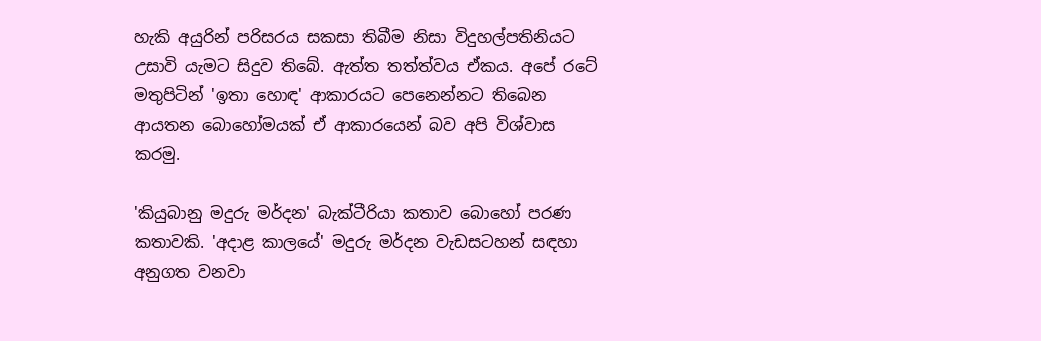හැකි අයුරින් පරිසරය සකසා තිබීම නිසා විදුහල්පතිනියට උසාවි යැමට සිදුව තිබේ. ඇත්ත තත්ත්වය ඒකය. අපේ රටේ මතුපිටින් 'ඉතා හොඳ' ආකාරයට පෙනෙන්නට තිබෙන ආයතන බොහෝමයක්‌ ඒ ආකාරයෙන් බව අපි විශ්වාස කරමු.

'කියුබානු මදුරු මර්දන' බැක්‌ටීරියා කතාව බොහෝ පරණ කතාවකි. 'අදාළ කාලයේ' මදුරු මර්දන වැඩසටහන් සඳහා අනුගත වනවා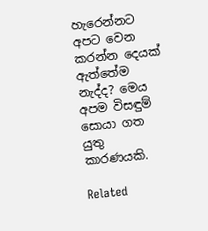හැරෙන්නට අපට වෙන කරන්න දෙයක්‌ ඇත්තේම නැද්ද? මෙය අපම විසඳුම් සොයා ගත යුතු කාරණයකි.

Related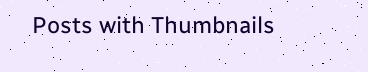Posts with Thumbnails